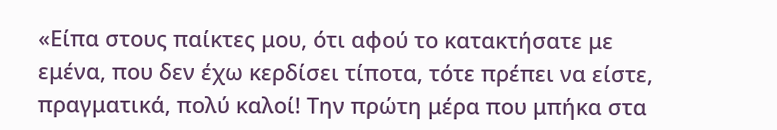«Είπα στους παίκτες μου, ότι αφού το κατακτήσατε με εμένα, που δεν έχω κερδίσει τίποτα, τότε πρέπει να είστε, πραγματικά, πολύ καλοί! Την πρώτη μέρα που μπήκα στα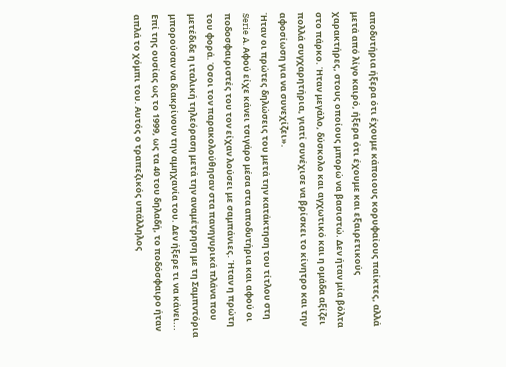αποδυτήρια ήξερα ότι έχουμε κάποιους κορυφαίους παίκτες, αλλά μετά από λίγο καιρό, ήξερα ότι έχουμε και εξαιρετικούς χαρακτήρες, στους οποίους μπορώ να βασιστώ. Δεν ήταν μία βόλτα στο πάρκο. Ήταν μεγάλο, δύσκολο και αγχωτικό και η ομάδα αξίζει πολλά συγχαρητήρια, γιατί συνέχισε να βρίσκει το κίνητρο και την αφοσίωση για να συνεχίζει».
Ήταν οι πρώτες δηλώσεις του μετά την κατάκτηση του τίτλου στη Serie A. Αφού είχε κάνει τσιγάρο μέσα στα αποδυτήρια και αφού οι ποδοσφαιριστές του τον είχαν λούσει με σαμπάνιες. Ήταν η πρώτη του φορά. Όσοι τον παρακολούθησαν στα πανηγυρικά πλάνα που μετέδιδε η ιταλική τηλεόραση μετά την αναμέτρηση με τη Σαμπντόρια μπορούσαν να διακρίνουν την αμηχανία του. Δεν ήξερε τι να κάνει...
Επί της ουσίας ως το 1999, ως τα 40 του δηλαδή, το ποδόσφαιρο ήταν απλά το χόμπι του. Αυτός ο τραπεζικός υπάλληλος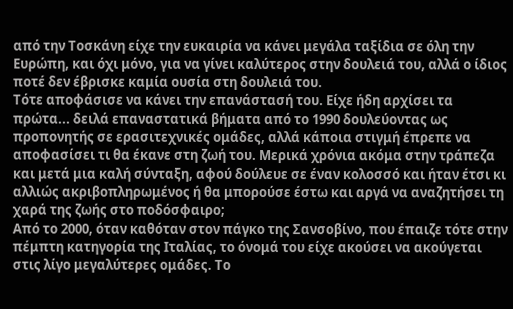από την Τοσκάνη είχε την ευκαιρία να κάνει μεγάλα ταξίδια σε όλη την Ευρώπη, και όχι μόνο, για να γίνει καλύτερος στην δουλειά του, αλλά ο ίδιος ποτέ δεν έβρισκε καμία ουσία στη δουλειά του.
Τότε αποφάσισε να κάνει την επανάστασή του. Είχε ήδη αρχίσει τα πρώτα... δειλά επαναστατικά βήματα από το 1990 δουλεύοντας ως προπονητής σε ερασιτεχνικές ομάδες, αλλά κάποια στιγμή έπρεπε να αποφασίσει τι θα έκανε στη ζωή του. Μερικά χρόνια ακόμα στην τράπεζα και μετά μια καλή σύνταξη, αφού δούλευε σε έναν κολοσσό και ήταν έτσι κι αλλιώς ακριβοπληρωμένος ή θα μπορούσε έστω και αργά να αναζητήσει τη χαρά της ζωής στο ποδόσφαιρο;
Από το 2000, όταν καθόταν στον πάγκο της Σανσοβίνο, που έπαιζε τότε στην πέμπτη κατηγορία της Ιταλίας, το όνομά του είχε ακούσει να ακούγεται στις λίγο μεγαλύτερες ομάδες. Το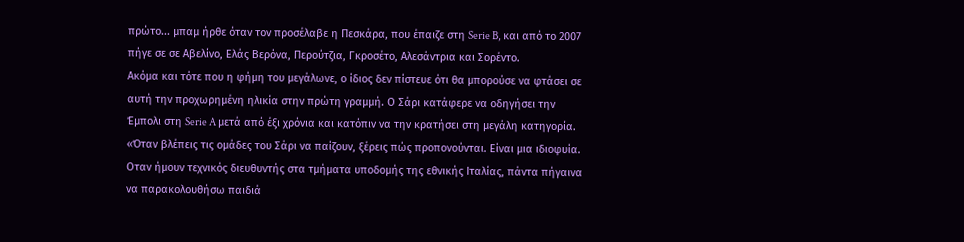πρώτο... μπαμ ήρθε όταν τον προσέλαβε η Πεσκάρα, που έπαιζε στη Serie B, και από το 2007 πήγε σε σε Αβελίνο, Ελάς Βερόνα, Περούτζια, Γκροσέτο, Αλεσάντρια και Σορέντο.
Ακόμα και τότε που η φήμη του μεγάλωνε, ο ίδιος δεν πίστευε ότι θα μπορούσε να φτάσει σε αυτή την προχωρημένη ηλικία στην πρώτη γραμμή. Ο Σάρι κατάφερε να οδηγήσει την Έμπολι στη Serie A μετά από έξι χρόνια και κατόπιν να την κρατήσει στη μεγάλη κατηγορία.
«Όταν βλέπεις τις ομάδες του Σάρι να παίζουν, ξέρεις πώς προπονούνται. Είναι μια ιδιοφυία. Οταν ήμουν τεχνικός διευθυντής στα τμήματα υποδομής της εθνικής Ιταλίας, πάντα πήγαινα να παρακολουθήσω παιδιά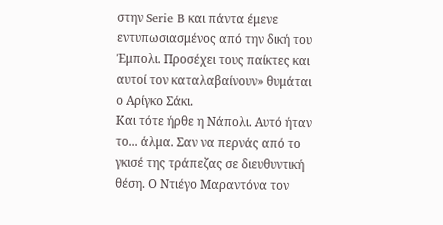στην Serie B και πάντα έμενε εντυπωσιασμένος από την δική του Έμπολι. Προσέχει τους παίκτες και αυτοί τον καταλαβαίνουν» θυμάται ο Αρίγκο Σάκι.
Και τότε ήρθε η Νάπολι. Αυτό ήταν το... άλμα. Σαν να περνάς από το γκισέ της τράπεζας σε διευθυντική θέση. Ο Ντιέγο Μαραντόνα τον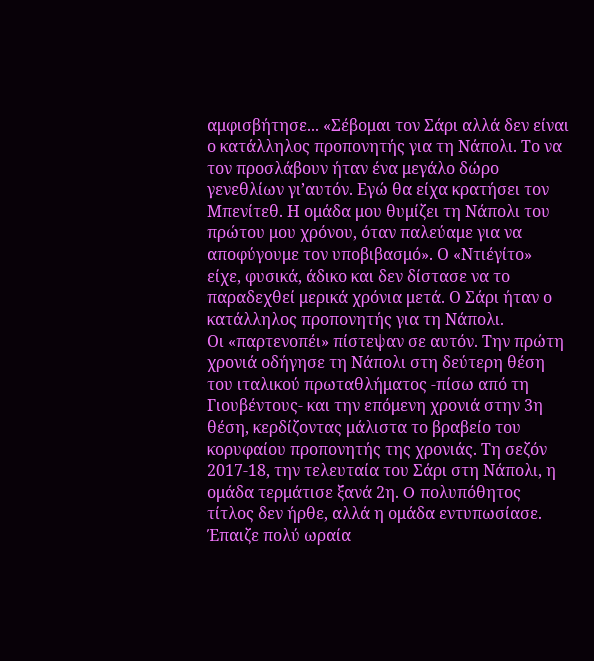αμφισβήτησε... «Σέβομαι τον Σάρι αλλά δεν είναι ο κατάλληλος προπονητής για τη Νάπολι. Το να τον προσλάβουν ήταν ένα μεγάλο δώρο γενεθλίων γι’αυτόν. Εγώ θα είχα κρατήσει τον Μπενίτεθ. Η ομάδα μου θυμίζει τη Νάπολι του πρώτου μου χρόνου, όταν παλεύαμε για να αποφύγουμε τον υποβιβασμό». Ο «Ντιέγίτο» είχε, φυσικά, άδικο και δεν δίστασε να το παραδεχθεί μερικά χρόνια μετά. Ο Σάρι ήταν ο κατάλληλος προπονητής για τη Νάπολι.
Οι «παρτενοπέι» πίστεψαν σε αυτόν. Την πρώτη χρονιά οδήγησε τη Νάπολι στη δεύτερη θέση του ιταλικού πρωταθλήματος -πίσω από τη Γιουβέντους- και την επόμενη χρονιά στην 3η θέση, κερδίζοντας μάλιστα το βραβείο του κορυφαίου προπονητής της χρονιάς. Τη σεζόν 2017-18, την τελευταία του Σάρι στη Νάπολι, η ομάδα τερμάτισε ξανά 2η. O πολυπόθητος τίτλος δεν ήρθε, αλλά η ομάδα εντυπωσίασε. Έπαιζε πολύ ωραία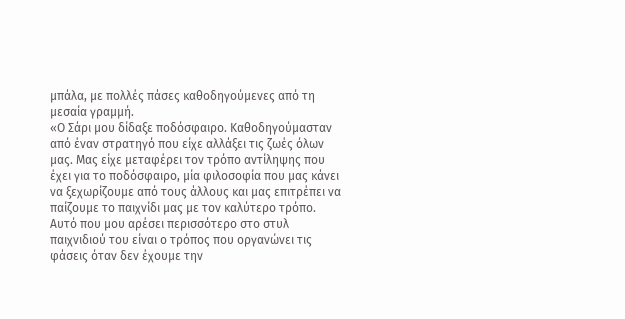μπάλα, με πολλές πάσες καθοδηγούμενες από τη μεσαία γραμμή.
«Ο Σάρι μου δίδαξε ποδόσφαιρο. Καθοδηγούμασταν από έναν στρατηγό που είχε αλλάξει τις ζωές όλων μας. Μας είχε μεταφέρει τον τρόπο αντίληψης που έχει για το ποδόσφαιρο, μία φιλοσοφία που μας κάνει να ξεχωρίζουμε από τους άλλους και μας επιτρέπει να παίζουμε το παιχνίδι μας με τον καλύτερο τρόπο. Αυτό που μου αρέσει περισσότερο στο στυλ παιχνιδιού του είναι ο τρόπος που οργανώνει τις φάσεις όταν δεν έχουμε την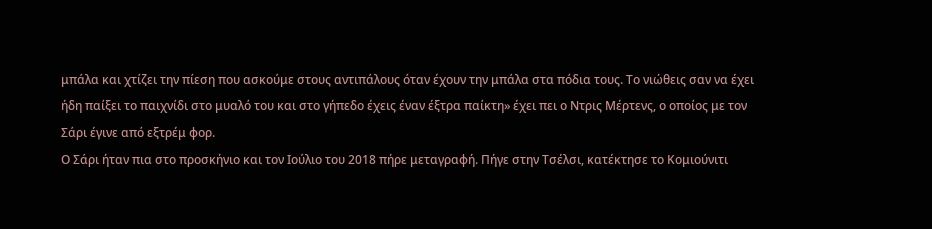μπάλα και χτίζει την πίεση που ασκούμε στους αντιπάλους όταν έχουν την μπάλα στα πόδια τους. Το νιώθεις σαν να έχει ήδη παίξει το παιχνίδι στο μυαλό του και στο γήπεδο έχεις έναν έξτρα παίκτη» έχει πει ο Ντρις Μέρτενς, ο οποίος με τον Σάρι έγινε από εξτρέμ φορ.
Ο Σάρι ήταν πια στο προσκήνιο και τον Ιούλιο του 2018 πήρε μεταγραφή. Πήγε στην Τσέλσι, κατέκτησε το Κομιούνιτι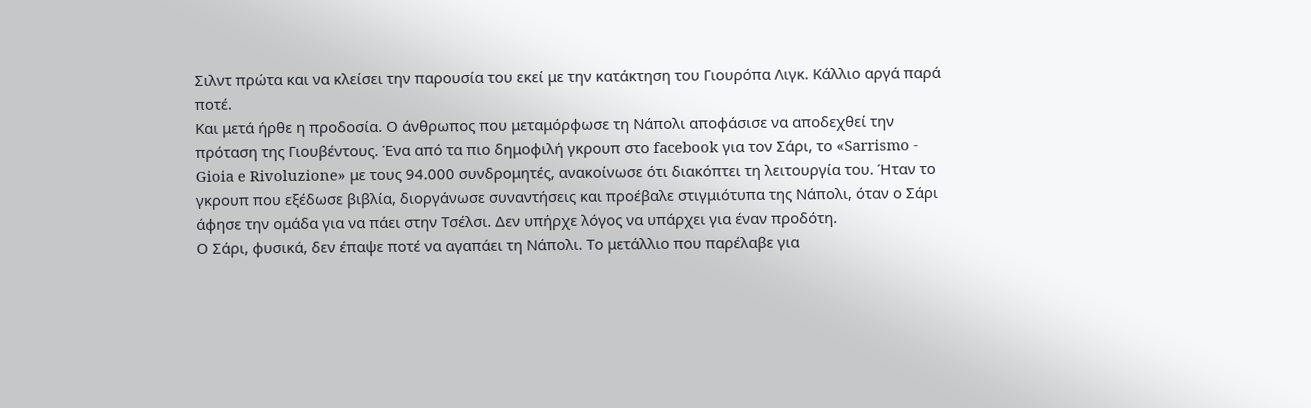Σιλντ πρώτα και να κλείσει την παρουσία του εκεί με την κατάκτηση του Γιουρόπα Λιγκ. Κάλλιο αργά παρά ποτέ.
Και μετά ήρθε η προδοσία. Ο άνθρωπος που μεταμόρφωσε τη Νάπολι αποφάσισε να αποδεχθεί την πρόταση της Γιουβέντους. Ένα από τα πιο δημοφιλή γκρουπ στο facebook για τον Σάρι, το «Sarrismo - Gioia e Rivoluzione» με τους 94.000 συνδρομητές, ανακοίνωσε ότι διακόπτει τη λειτουργία του. Ήταν το γκρουπ που εξέδωσε βιβλία, διοργάνωσε συναντήσεις και προέβαλε στιγμιότυπα της Νάπολι, όταν ο Σάρι άφησε την ομάδα για να πάει στην Τσέλσι. Δεν υπήρχε λόγος να υπάρχει για έναν προδότη.
Ο Σάρι, φυσικά, δεν έπαψε ποτέ να αγαπάει τη Νάπολι. Το μετάλλιο που παρέλαβε για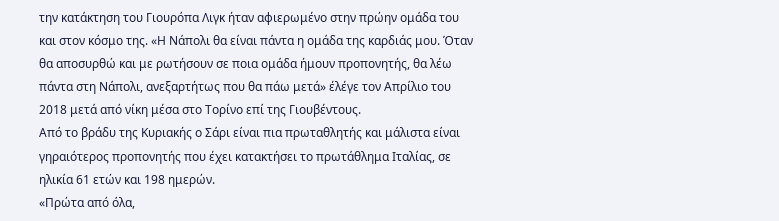την κατάκτηση του Γιουρόπα Λιγκ ήταν αφιερωμένο στην πρώην ομάδα του και στον κόσμο της. «Η Νάπολι θα είναι πάντα η ομάδα της καρδιάς μου. Όταν θα αποσυρθώ και με ρωτήσουν σε ποια ομάδα ήμουν προπονητής, θα λέω πάντα στη Νάπολι, ανεξαρτήτως που θα πάω μετά» έλέγε τον Απρίλιο του 2018 μετά από νίκη μέσα στο Τορίνο επί της Γιουβέντους.
Από το βράδυ της Κυριακής ο Σάρι είναι πια πρωταθλητής και μάλιστα είναι γηραιότερος προπονητής που έχει κατακτήσει το πρωτάθλημα Ιταλίας, σε ηλικία 61 ετών και 198 ημερών.
«Πρώτα από όλα,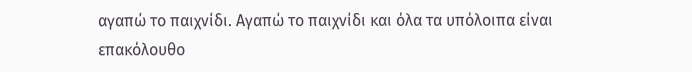αγαπώ το παιχνίδι. Αγαπώ το παιχνίδι και όλα τα υπόλοιπα είναι επακόλουθο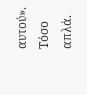αυτού». Tόσο απλά.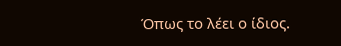Όπως το λέει ο ίδιος.